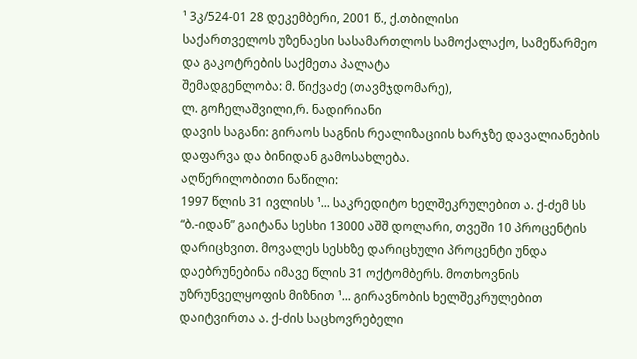¹ 3კ/524-01 28 დეკემბერი, 2001 წ., ქ.თბილისი
საქართველოს უზენაესი სასამართლოს სამოქალაქო, სამეწარმეო და გაკოტრების საქმეთა პალატა
შემადგენლობა: მ. წიქვაძე (თავმჯდომარე),
ლ. გოჩელაშვილი,რ. ნადირიანი
დავის საგანი: გირაოს საგნის რეალიზაციის ხარჯზე დავალიანების დაფარვა და ბინიდან გამოსახლება.
აღწერილობითი ნაწილი:
1997 წლის 31 ივლისს ¹... საკრედიტო ხელშეკრულებით ა. ქ-ძემ სს “ბ.-იდან” გაიტანა სესხი 13000 აშშ დოლარი, თვეში 10 პროცენტის დარიცხვით. მოვალეს სესხზე დარიცხული პროცენტი უნდა დაებრუნებინა იმავე წლის 31 ოქტომბერს. მოთხოვნის უზრუნველყოფის მიზნით ¹... გირავნობის ხელშეკრულებით დაიტვირთა ა. ქ-ძის საცხოვრებელი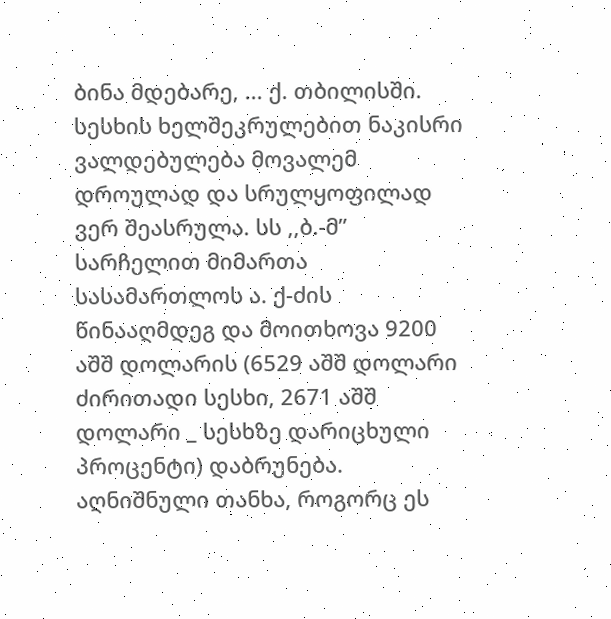ბინა მდებარე, ... ქ. თბილისში. სესხის ხელშეკრულებით ნაკისრი ვალდებულება მოვალემ დროულად და სრულყოფილად ვერ შეასრულა. სს ,,ბ.-მ” სარჩელით მიმართა სასამართლოს ა. ქ-ძის წინააღმდეგ და მოითხოვა 9200 აშშ დოლარის (6529 აშშ დოლარი ძირითადი სესხი, 2671 აშშ დოლარი _ სესხზე დარიცხული პროცენტი) დაბრუნება. აღნიშნული თანხა, როგორც ეს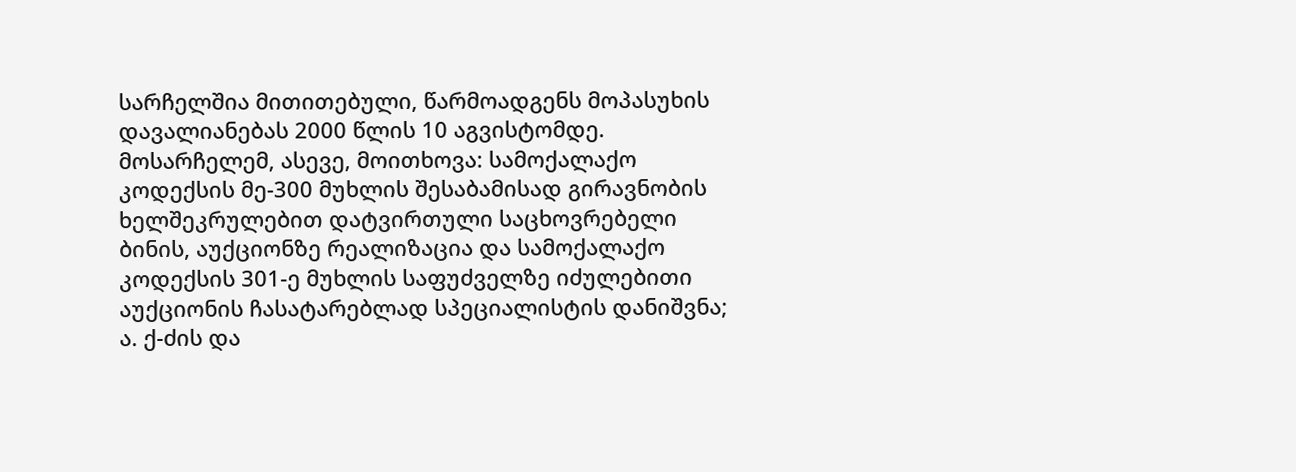სარჩელშია მითითებული, წარმოადგენს მოპასუხის დავალიანებას 2000 წლის 10 აგვისტომდე. მოსარჩელემ, ასევე, მოითხოვა: სამოქალაქო კოდექსის მე-300 მუხლის შესაბამისად გირავნობის ხელშეკრულებით დატვირთული საცხოვრებელი ბინის, აუქციონზე რეალიზაცია და სამოქალაქო კოდექსის 301-ე მუხლის საფუძველზე იძულებითი აუქციონის ჩასატარებლად სპეციალისტის დანიშვნა; ა. ქ-ძის და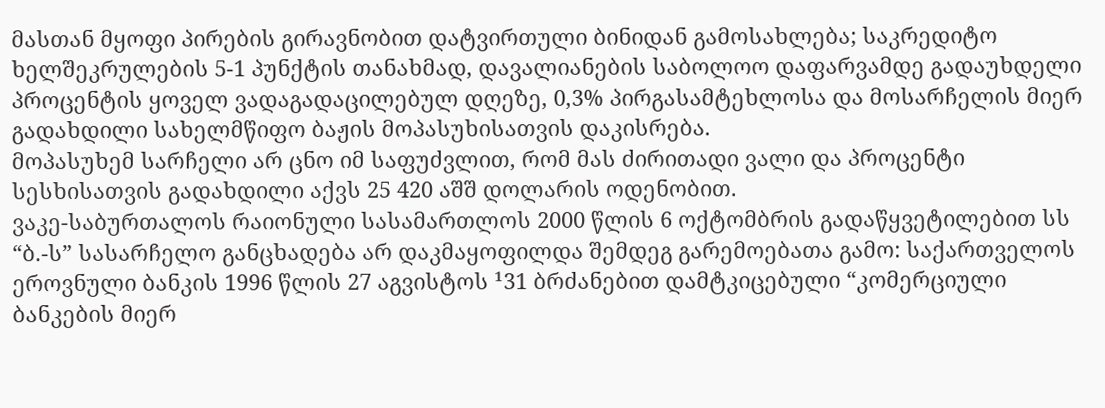მასთან მყოფი პირების გირავნობით დატვირთული ბინიდან გამოსახლება; საკრედიტო ხელშეკრულების 5-1 პუნქტის თანახმად, დავალიანების საბოლოო დაფარვამდე გადაუხდელი პროცენტის ყოველ ვადაგადაცილებულ დღეზე, 0,3% პირგასამტეხლოსა და მოსარჩელის მიერ გადახდილი სახელმწიფო ბაჟის მოპასუხისათვის დაკისრება.
მოპასუხემ სარჩელი არ ცნო იმ საფუძვლით, რომ მას ძირითადი ვალი და პროცენტი სესხისათვის გადახდილი აქვს 25 420 აშშ დოლარის ოდენობით.
ვაკე-საბურთალოს რაიონული სასამართლოს 2000 წლის 6 ოქტომბრის გადაწყვეტილებით სს “ბ.-ს” სასარჩელო განცხადება არ დაკმაყოფილდა შემდეგ გარემოებათა გამო: საქართველოს ეროვნული ბანკის 1996 წლის 27 აგვისტოს ¹31 ბრძანებით დამტკიცებული “კომერციული ბანკების მიერ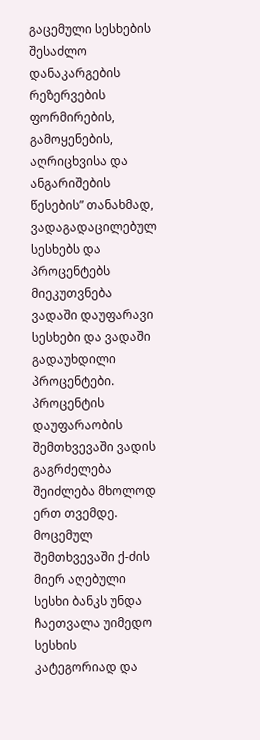გაცემული სესხების შესაძლო დანაკარგების რეზერვების ფორმირების, გამოყენების, აღრიცხვისა და ანგარიშების წესების” თანახმად, ვადაგადაცილებულ სესხებს და პროცენტებს მიეკუთვნება ვადაში დაუფარავი სესხები და ვადაში გადაუხდილი პროცენტები. პროცენტის დაუფარაობის შემთხვევაში ვადის გაგრძელება შეიძლება მხოლოდ ერთ თვემდე. მოცემულ შემთხვევაში ქ-ძის მიერ აღებული სესხი ბანკს უნდა ჩაეთვალა უიმედო სესხის კატეგორიად და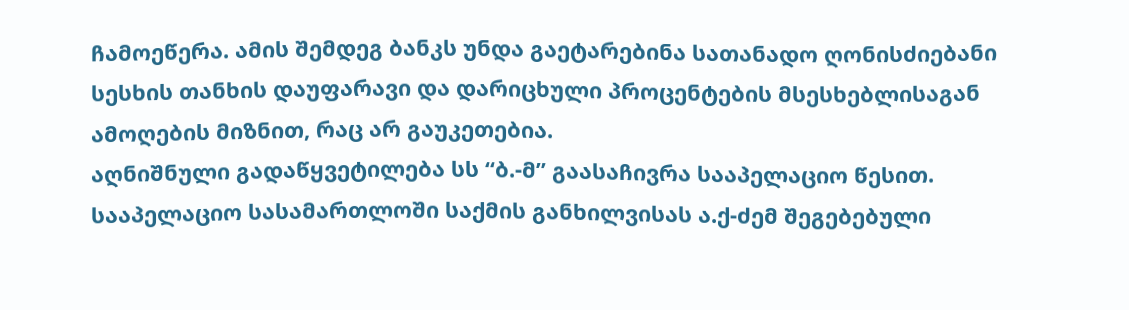ჩამოეწერა. ამის შემდეგ ბანკს უნდა გაეტარებინა სათანადო ღონისძიებანი სესხის თანხის დაუფარავი და დარიცხული პროცენტების მსესხებლისაგან ამოღების მიზნით, რაც არ გაუკეთებია.
აღნიშნული გადაწყვეტილება სს “ბ.-მ” გაასაჩივრა სააპელაციო წესით. სააპელაციო სასამართლოში საქმის განხილვისას ა.ქ-ძემ შეგებებული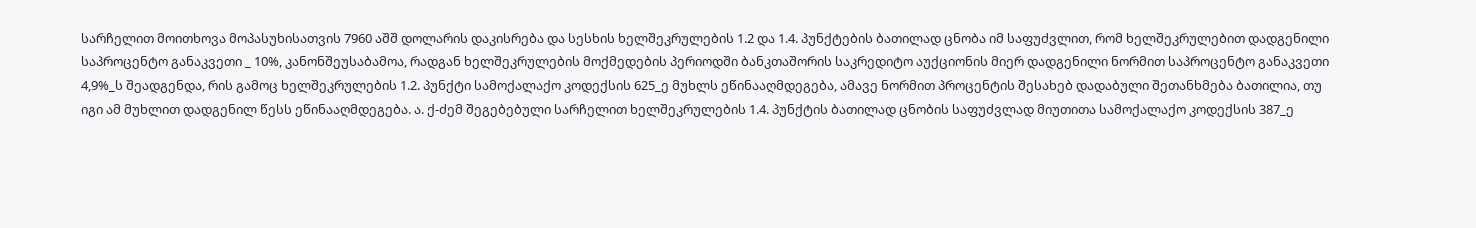სარჩელით მოითხოვა მოპასუხისათვის 7960 აშშ დოლარის დაკისრება და სესხის ხელშეკრულების 1.2 და 1.4. პუნქტების ბათილად ცნობა იმ საფუძვლით, რომ ხელშეკრულებით დადგენილი საპროცენტო განაკვეთი _ 10%, კანონშეუსაბამოა, რადგან ხელშეკრულების მოქმედების პერიოდში ბანკთაშორის საკრედიტო აუქციონის მიერ დადგენილი ნორმით საპროცენტო განაკვეთი 4,9%_ს შეადგენდა, რის გამოც ხელშეკრულების 1.2. პუნქტი სამოქალაქო კოდექსის 625_ე მუხლს ეწინააღმდეგება, ამავე ნორმით პროცენტის შესახებ დადაბული შეთანხმება ბათილია, თუ იგი ამ მუხლით დადგენილ წესს ეწინააღმდეგება. ა. ქ-ძემ შეგებებული სარჩელით ხელშეკრულების 1.4. პუნქტის ბათილად ცნობის საფუძვლად მიუთითა სამოქალაქო კოდექსის 387_ე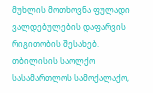მუხლის მოთხოვნა ფულადი ვალდებულების დაფარვის რიგითობის შესახებ.
თბილისის საოლქო სასამართლოს სამოქალაქო,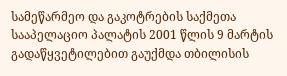სამეწარმეო და გაკოტრების საქმეთა სააპელაციო პალატის 2001 წლის 9 მარტის გადაწყვეტილებით გაუქმდა თბილისის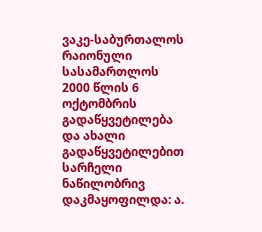ვაკე-საბურთალოს რაიონული სასამართლოს 2000 წლის 6 ოქტომბრის გადაწყვეტილება და ახალი გადაწყვეტილებით სარჩელი ნაწილობრივ დაკმაყოფილდა: ა.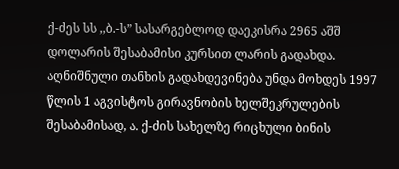ქ-ძეს სს ,,ბ.-ს” სასარგებლოდ დაეკისრა 2965 აშშ დოლარის შესაბამისი კურსით ლარის გადახდა. აღნიშნული თანხის გადახდევინება უნდა მოხდეს 1997 წლის 1 აგვისტოს გირავნობის ხელშეკრულების შესაბამისად, ა. ქ-ძის სახელზე რიცხული ბინის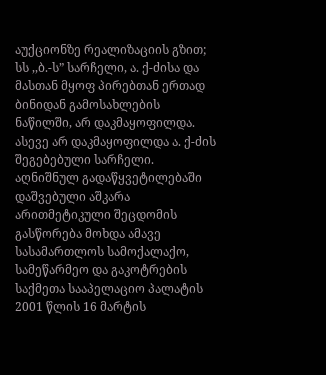აუქციონზე რეალიზაციის გზით; სს ,,ბ.-ს” სარჩელი, ა. ქ-ძისა და მასთან მყოფ პირებთან ერთად ბინიდან გამოსახლების ნაწილში, არ დაკმაყოფილდა. ასევე არ დაკმაყოფილდა ა. ქ-ძის შეგებებული სარჩელი.
აღნიშნულ გადაწყვეტილებაში დაშვებული აშკარა არითმეტიკული შეცდომის გასწორება მოხდა ამავე სასამართლოს სამოქალაქო, სამეწარმეო და გაკოტრების საქმეთა სააპელაციო პალატის 2001 წლის 16 მარტის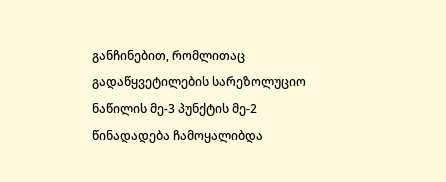განჩინებით, რომლითაც გადაწყვეტილების სარეზოლუციო ნაწილის მე-3 პუნქტის მე-2 წინადადება ჩამოყალიბდა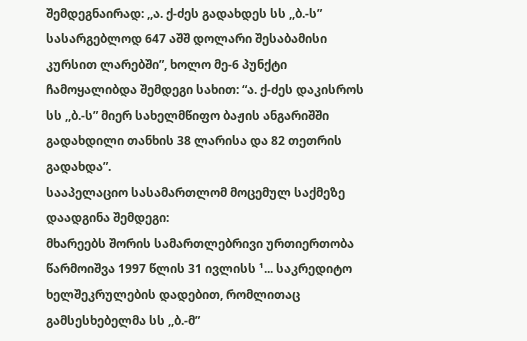შემდეგნაირად: ,,ა. ქ-ძეს გადახდეს სს ,,ბ.-ს” სასარგებლოდ 647 აშშ დოლარი შესაბამისი კურსით ლარებში”, ხოლო მე-6 პუნქტი ჩამოყალიბდა შემდეგი სახით: “ა. ქ-ძეს დაკისროს სს ,,ბ.-ს” მიერ სახელმწიფო ბაჟის ანგარიშში გადახდილი თანხის 38 ლარისა და 82 თეთრის გადახდა”.
სააპელაციო სასამართლომ მოცემულ საქმეზე დაადგინა შემდეგი:
მხარეებს შორის სამართლებრივი ურთიერთობა წარმოიშვა 1997 წლის 31 ივლისს ¹... საკრედიტო ხელშეკრულების დადებით, რომლითაც გამსესხებელმა სს ,,ბ.-მ”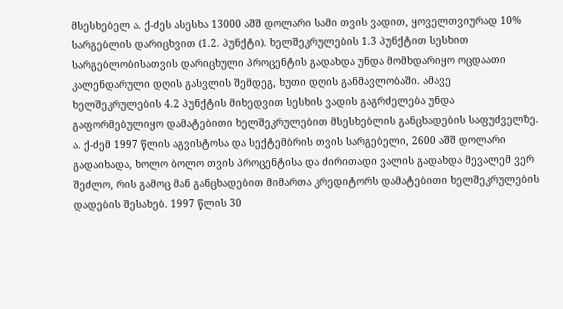მსესხებელ ა. ქ-ძეს ასესხა 13000 აშშ დოლარი სამი თვის ვადით, ყოველთვიურად 10% სარგებლის დარიცხვით (1.2. პუნქტი). ხელშეკრულების 1.3 პუნქტით სესხით სარგებლობისათვის დარიცხული პროცენტის გადახდა უნდა მომხდარიყო ოცდაათი კალენდარული დღის გასვლის შემდეგ, ხუთი დღის განმავლობაში. ამავე ხელშეკრულების 4.2 პუნქტის მიხედვით სესხის ვადის გაგრძელება უნდა გაფორმებულიყო დამატებითი ხელშეკრულებით მსესხებლის განცხადების საფუძველზე. ა. ქ-ძემ 1997 წლის აგვისტოსა და სექტემბრის თვის სარგებელი, 2600 აშშ დოლარი გადაიხადა, ხოლო ბოლო თვის პროცენტისა და ძირითადი ვალის გადახდა მევალემ ვერ შეძლო, რის გამოც მან განცხადებით მიმართა კრედიტორს დამატებითი ხელშეკრულების დადების შესახებ. 1997 წლის 30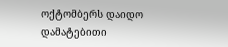ოქტომბერს დაიდო დამატებითი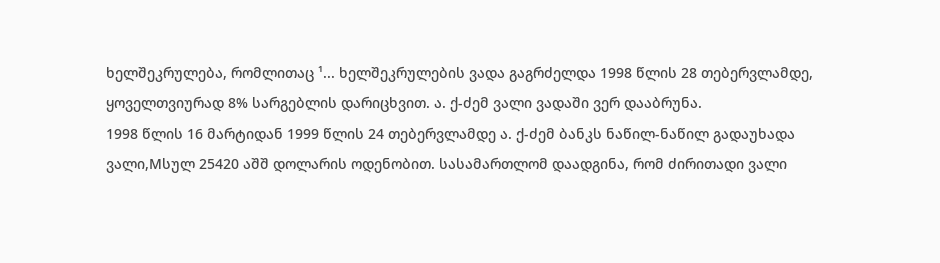ხელშეკრულება, რომლითაც ¹... ხელშეკრულების ვადა გაგრძელდა 1998 წლის 28 თებერვლამდე, ყოველთვიურად 8% სარგებლის დარიცხვით. ა. ქ-ძემ ვალი ვადაში ვერ დააბრუნა.
1998 წლის 16 მარტიდან 1999 წლის 24 თებერვლამდე ა. ქ-ძემ ბანკს ნაწილ-ნაწილ გადაუხადა ვალი,Mსულ 25420 აშშ დოლარის ოდენობით. სასამართლომ დაადგინა, რომ ძირითადი ვალი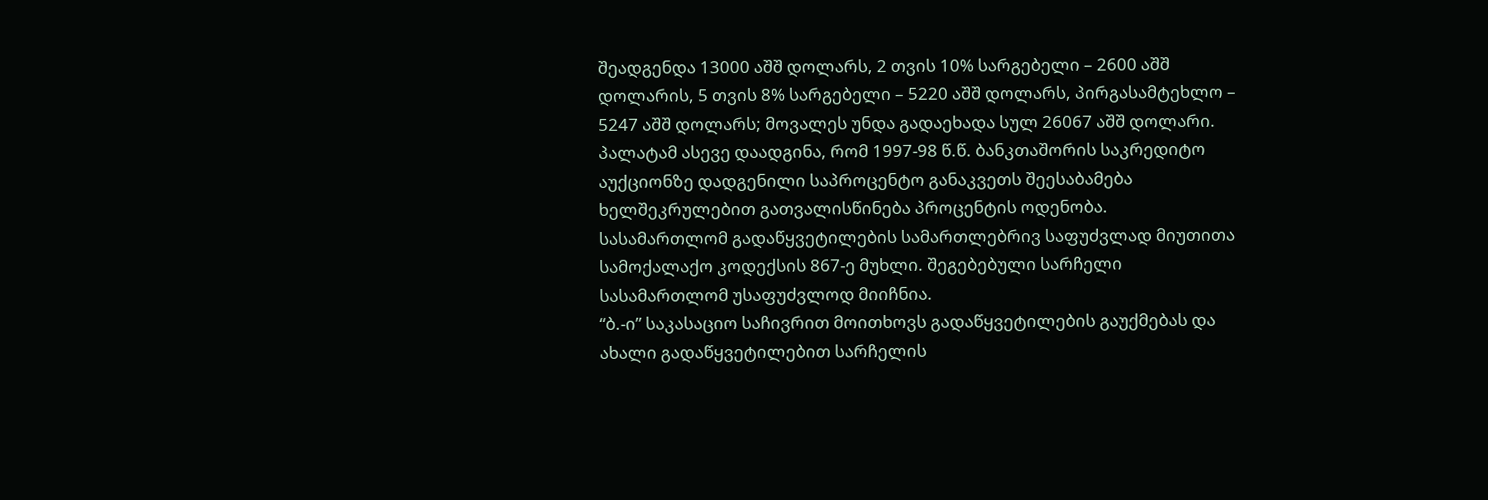შეადგენდა 13000 აშშ დოლარს, 2 თვის 10% სარგებელი – 2600 აშშ დოლარის, 5 თვის 8% სარგებელი – 5220 აშშ დოლარს, პირგასამტეხლო – 5247 აშშ დოლარს; მოვალეს უნდა გადაეხადა სულ 26067 აშშ დოლარი. პალატამ ასევე დაადგინა, რომ 1997-98 წ.წ. ბანკთაშორის საკრედიტო აუქციონზე დადგენილი საპროცენტო განაკვეთს შეესაბამება ხელშეკრულებით გათვალისწინება პროცენტის ოდენობა.
სასამართლომ გადაწყვეტილების სამართლებრივ საფუძვლად მიუთითა სამოქალაქო კოდექსის 867-ე მუხლი. შეგებებული სარჩელი სასამართლომ უსაფუძვლოდ მიიჩნია.
“ბ.-ი” საკასაციო საჩივრით მოითხოვს გადაწყვეტილების გაუქმებას და ახალი გადაწყვეტილებით სარჩელის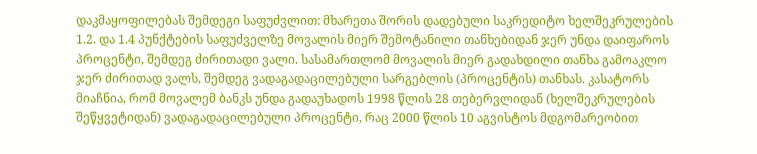დაკმაყოფილებას შემდეგი საფუძვლით: მხარეთა შორის დადებული საკრედიტო ხელშეკრულების 1.2. და 1.4 პუნქტების საფუძველზე მოვალის მიერ შემოტანილი თანხებიდან ჯერ უნდა დაიფაროს პროცენტი, შემდეგ ძირითადი ვალი. სასამართლომ მოვალის მიერ გადახდილი თანხა გამოაკლო ჯერ ძირითად ვალს, შემდეგ ვადაგადაცილებული სარგებლის (პროცენტის) თანხას. კასატორს მიაჩნია, რომ მოვალემ ბანკს უნდა გადაუხადოს 1998 წლის 28 თებერვლიდან (ხელშეკრულების შეწყვეტიდან) ვადაგადაცილებული პროცენტი, რაც 2000 წლის 10 აგვისტოს მდგომარეობით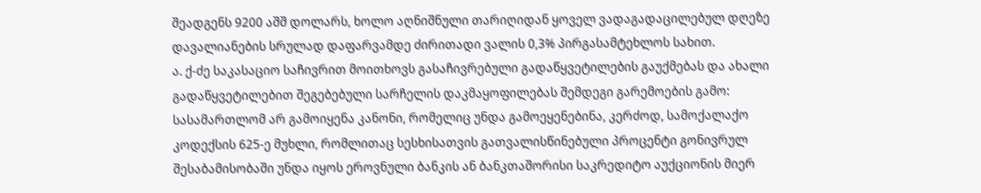შეადგენს 9200 აშშ დოლარს, ხოლო აღნიშნული თარიღიდან ყოველ ვადაგადაცილებულ დღეზე დავალიანების სრულად დაფარვამდე ძირითადი ვალის 0,3% პირგასამტეხლოს სახით.
ა. ქ-ძე საკასაციო საჩივრით მოითხოვს გასაჩივრებული გადაწყვეტილების გაუქმებას და ახალი გადაწყვეტილებით შეგებებული სარჩელის დაკმაყოფილებას შემდეგი გარემოების გამო:
სასამართლომ არ გამოიყენა კანონი, რომელიც უნდა გამოეყენებინა, კერძოდ, სამოქალაქო კოდექსის 625-ე მუხლი, რომლითაც სესხისათვის გათვალისწინებული პროცენტი გონივრულ შესაბამისობაში უნდა იყოს ეროვნული ბანკის ან ბანკთაშორისი საკრედიტო აუქციონის მიერ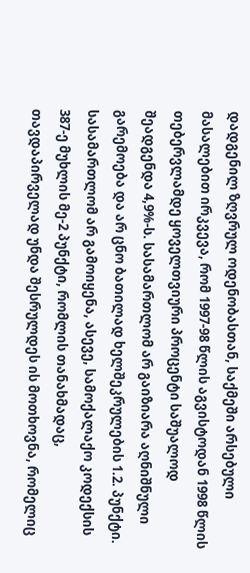დადგენილ ზღვრულ ოდენობასთან, საქმეში არსებული მასალებით ირკვევა, რომ 1997-98 წლის აგვისტოდან 1998 წლის თებერვლამდე ყოველთვიური პროცენტი საშუალოდ შეადგენდა 4,9%-ს. სასამართლომ არ გაიზიარა აღნიშნული გარემოება და არ ცნო ბათილად ხელშეკრულების 1.2. პუნქტი.
სასამართლომ არ გამოიყენა, ასევე, სამოქალაქო კოდექსის 387-ე მუხლის მე-2 პუნქტი, რომლის თანახმადაც, თავდაპირველად უნდა შესრულდეს ის მოთხოვნა, რომელიც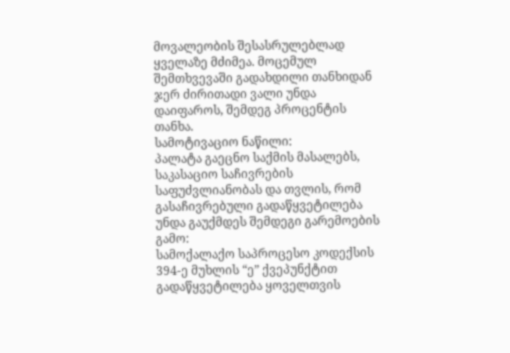მოვალეობის შესასრულებლად ყველაზე მძიმეა. მოცემულ შემთხვევაში გადახდილი თანხიდან ჯერ ძირითადი ვალი უნდა დაიფაროს, შემდეგ პროცენტის თანხა.
სამოტივაციო ნაწილი:
პალატა გაეცნო საქმის მასალებს, საკასაციო საჩივრების საფუძვლიანობას და თვლის, რომ გასაჩივრებული გადაწყვეტილება უნდა გაუქმდეს შემდეგი გარემოების გამო:
სამოქალაქო საპროცესო კოდექსის 394-ე მუხლის “ე” ქვეპუნქტით გადაწყვეტილება ყოველთვის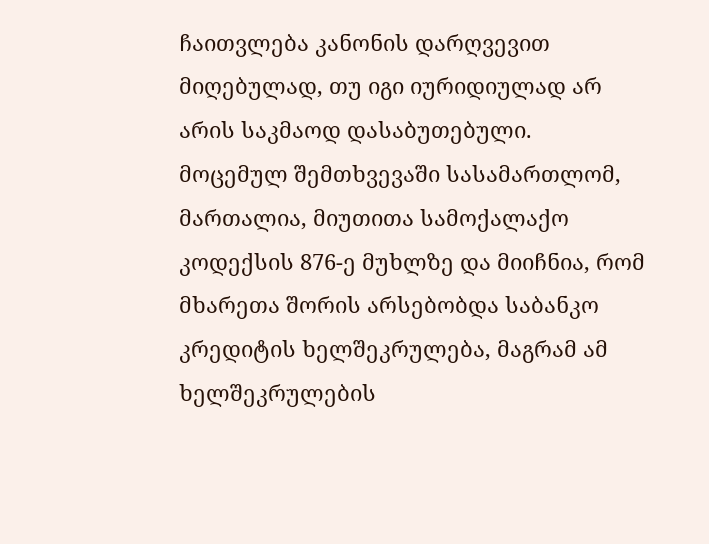ჩაითვლება კანონის დარღვევით მიღებულად, თუ იგი იურიდიულად არ არის საკმაოდ დასაბუთებული. მოცემულ შემთხვევაში სასამართლომ, მართალია, მიუთითა სამოქალაქო კოდექსის 876-ე მუხლზე და მიიჩნია, რომ მხარეთა შორის არსებობდა საბანკო კრედიტის ხელშეკრულება, მაგრამ ამ ხელშეკრულების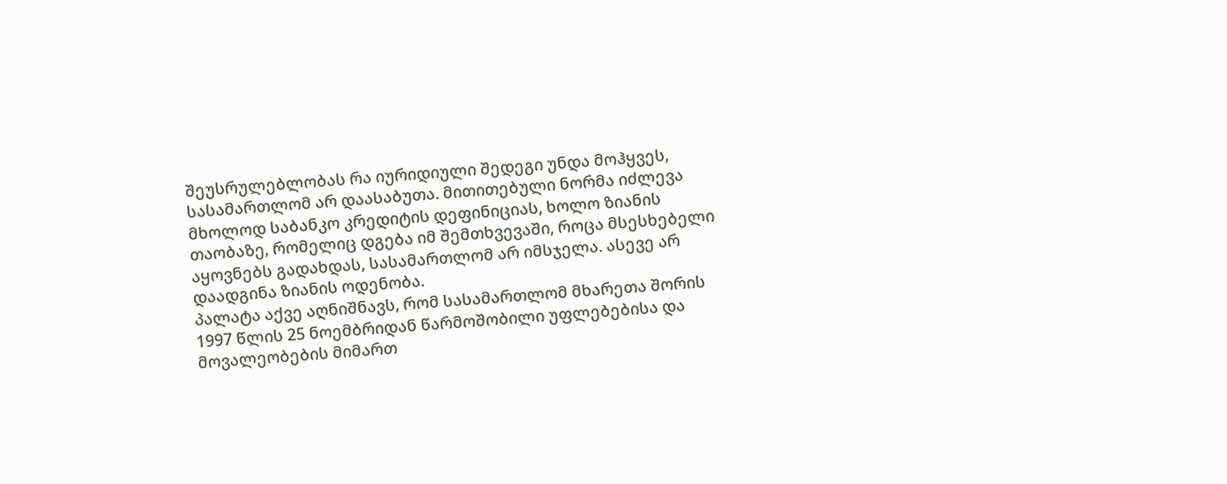შეუსრულებლობას რა იურიდიული შედეგი უნდა მოჰყვეს, სასამართლომ არ დაასაბუთა. მითითებული ნორმა იძლევა მხოლოდ საბანკო კრედიტის დეფინიციას, ხოლო ზიანის თაობაზე, რომელიც დგება იმ შემთხვევაში, როცა მსესხებელი აყოვნებს გადახდას, სასამართლომ არ იმსჯელა. ასევე არ დაადგინა ზიანის ოდენობა.
პალატა აქვე აღნიშნავს, რომ სასამართლომ მხარეთა შორის 1997 წლის 25 ნოემბრიდან წარმოშობილი უფლებებისა და მოვალეობების მიმართ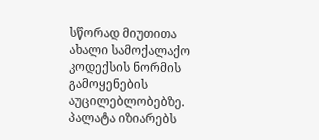სწორად მიუთითა ახალი სამოქალაქო კოდექსის ნორმის გამოყენების აუცილებლობებზე.
პალატა იზიარებს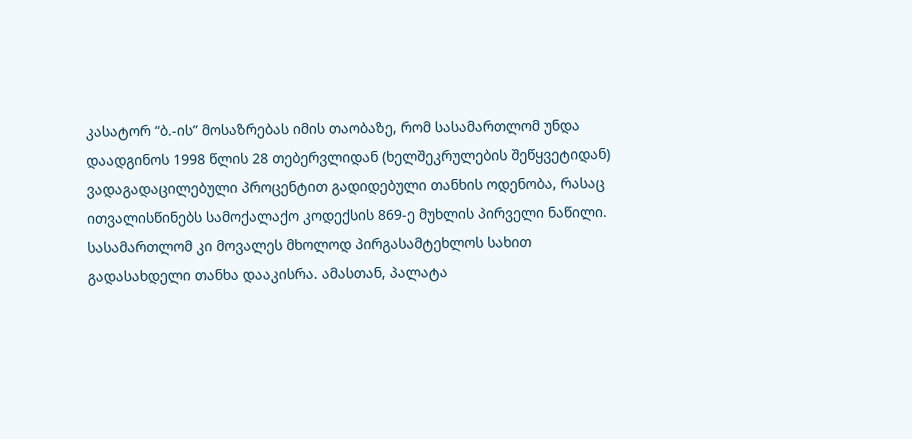კასატორ “ბ.-ის” მოსაზრებას იმის თაობაზე, რომ სასამართლომ უნდა დაადგინოს 1998 წლის 28 თებერვლიდან (ხელშეკრულების შეწყვეტიდან) ვადაგადაცილებული პროცენტით გადიდებული თანხის ოდენობა, რასაც ითვალისწინებს სამოქალაქო კოდექსის 869-ე მუხლის პირველი ნაწილი. სასამართლომ კი მოვალეს მხოლოდ პირგასამტეხლოს სახით გადასახდელი თანხა დააკისრა. ამასთან, პალატა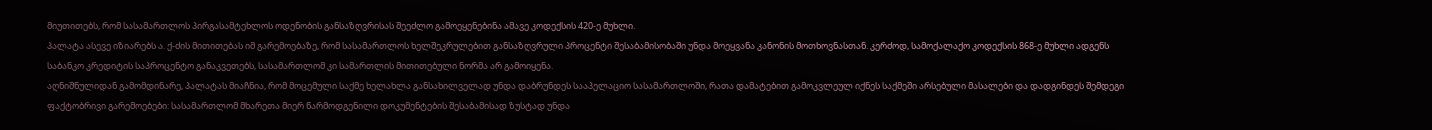მიუთითებს, რომ სასამართლოს პირგასამტეხლოს ოდენობის განსაზღვრისას შეეძლო გამოეყენებინა ამავე კოდექსის 420-ე მუხლი.
პალატა ასევე იზიარებს ა. ქ-ძის მითითებას იმ გარემოებაზე, რომ სასამართლოს ხელშეკრულებით განსაზღვრული პროცენტი შესაბამისობაში უნდა მოეყვანა კანონის მოთხოვნასთან. კერძოდ, სამოქალაქო კოდექსის 868-ე მუხლი ადგენს საბანკო კრედიტის საპროცენტო განაკვეთებს, სასამართლომ კი სამართლის მითითებული ნორმა არ გამოიყენა.
აღნიშნულიდან გამომდინარე, პალატას მიაჩნია, რომ მოცემული საქმე ხელახლა განსახილველად უნდა დაბრუნდეს სააპელაციო სასამართლოში, რათა დამატებით გამოკვლეულ იქნეს საქმეში არსებული მასალები და დადგინდეს შემდეგი ფაქტობრივი გარემოებები: სასამართლომ მხარეთა მიერ წარმოდგენილი დოკუმენტების შესაბამისად ზუსტად უნდა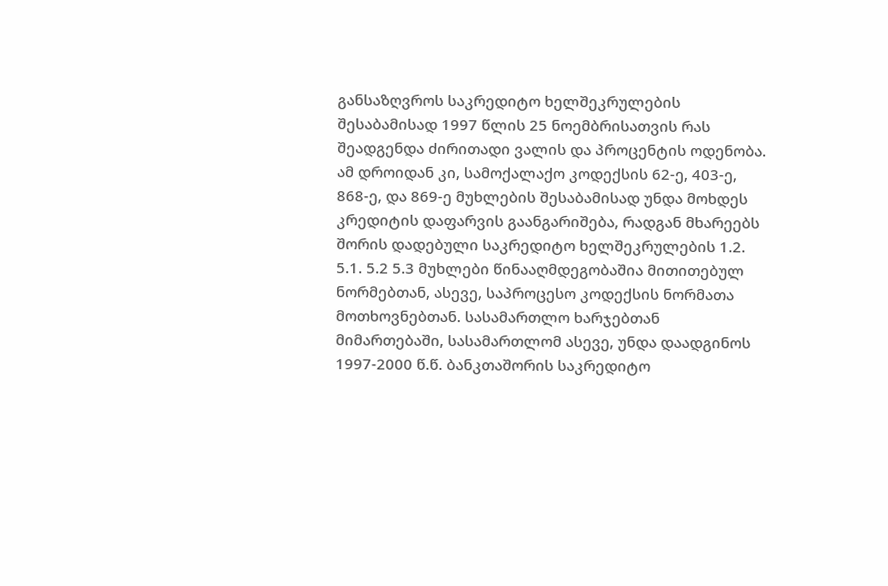განსაზღვროს საკრედიტო ხელშეკრულების შესაბამისად 1997 წლის 25 ნოემბრისათვის რას შეადგენდა ძირითადი ვალის და პროცენტის ოდენობა. ამ დროიდან კი, სამოქალაქო კოდექსის 62-ე, 403-ე, 868-ე, და 869-ე მუხლების შესაბამისად უნდა მოხდეს კრედიტის დაფარვის გაანგარიშება, რადგან მხარეებს შორის დადებული საკრედიტო ხელშეკრულების 1.2. 5.1. 5.2 5.3 მუხლები წინააღმდეგობაშია მითითებულ ნორმებთან, ასევე, საპროცესო კოდექსის ნორმათა მოთხოვნებთან. სასამართლო ხარჯებთან მიმართებაში, სასამართლომ ასევე, უნდა დაადგინოს 1997-2000 წ.წ. ბანკთაშორის საკრედიტო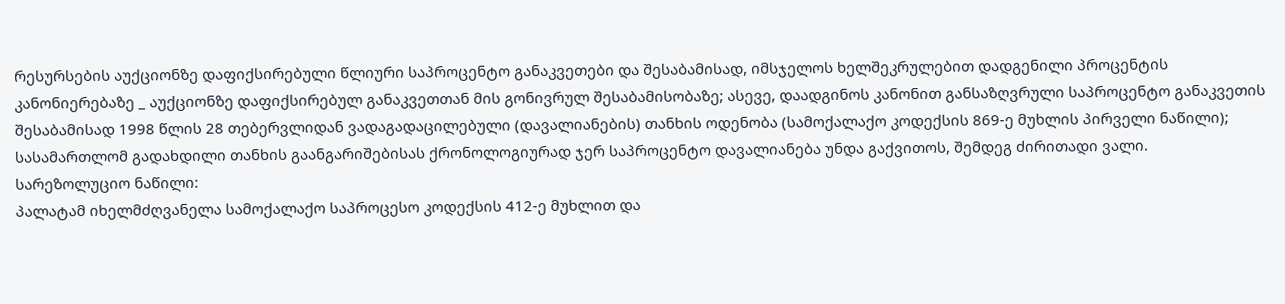რესურსების აუქციონზე დაფიქსირებული წლიური საპროცენტო განაკვეთები და შესაბამისად, იმსჯელოს ხელშეკრულებით დადგენილი პროცენტის კანონიერებაზე _ აუქციონზე დაფიქსირებულ განაკვეთთან მის გონივრულ შესაბამისობაზე; ასევე, დაადგინოს კანონით განსაზღვრული საპროცენტო განაკვეთის შესაბამისად 1998 წლის 28 თებერვლიდან ვადაგადაცილებული (დავალიანების) თანხის ოდენობა (სამოქალაქო კოდექსის 869-ე მუხლის პირველი ნაწილი); სასამართლომ გადახდილი თანხის გაანგარიშებისას ქრონოლოგიურად ჯერ საპროცენტო დავალიანება უნდა გაქვითოს, შემდეგ ძირითადი ვალი.
სარეზოლუციო ნაწილი:
პალატამ იხელმძღვანელა სამოქალაქო საპროცესო კოდექსის 412-ე მუხლით და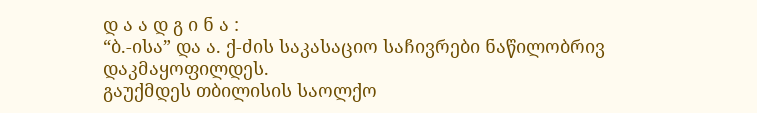დ ა ა დ გ ი ნ ა :
“ბ.-ისა” და ა. ქ-ძის საკასაციო საჩივრები ნაწილობრივ დაკმაყოფილდეს.
გაუქმდეს თბილისის საოლქო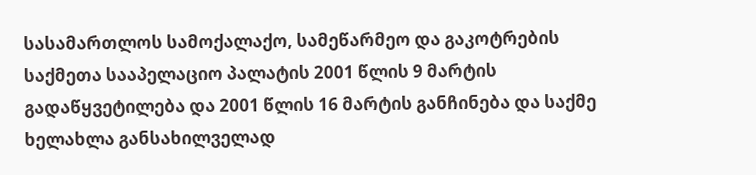სასამართლოს სამოქალაქო, სამეწარმეო და გაკოტრების საქმეთა სააპელაციო პალატის 2001 წლის 9 მარტის გადაწყვეტილება და 2001 წლის 16 მარტის განჩინება და საქმე ხელახლა განსახილველად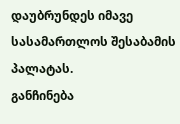დაუბრუნდეს იმავე სასამართლოს შესაბამის პალატას.
განჩინება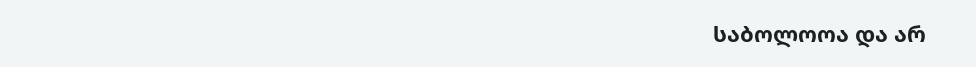საბოლოოა და არ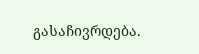გასაჩივრდება.